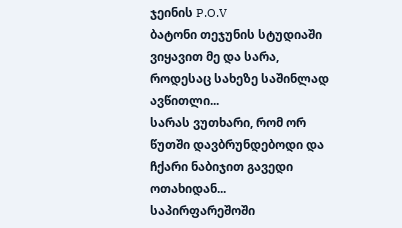ჯეინის P.O.V
ბატონი თეჯუნის სტუდიაში ვიყავით მე და სარა, როდესაც სახეზე საშინლად ავწითლი...
სარას ვუთხარი, რომ ორ წუთში დავბრუნდებოდი და ჩქარი ნაბიჯით გავედი ოთახიდან...
საპირფარეშოში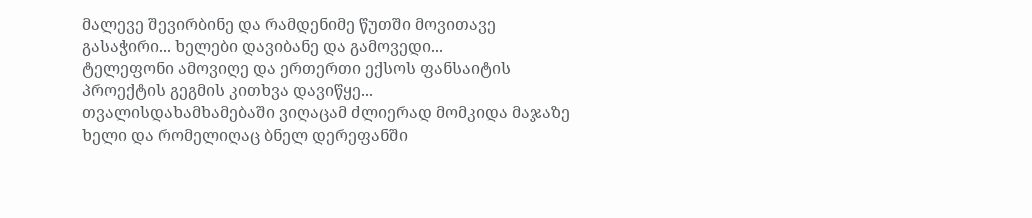მალევე შევირბინე და რამდენიმე წუთში მოვითავე გასაჭირი... ხელები დავიბანე და გამოვედი...
ტელეფონი ამოვიღე და ერთერთი ექსოს ფანსაიტის პროექტის გეგმის კითხვა დავიწყე...
თვალისდახამხამებაში ვიღაცამ ძლიერად მომკიდა მაჯაზე ხელი და რომელიღაც ბნელ დერეფანში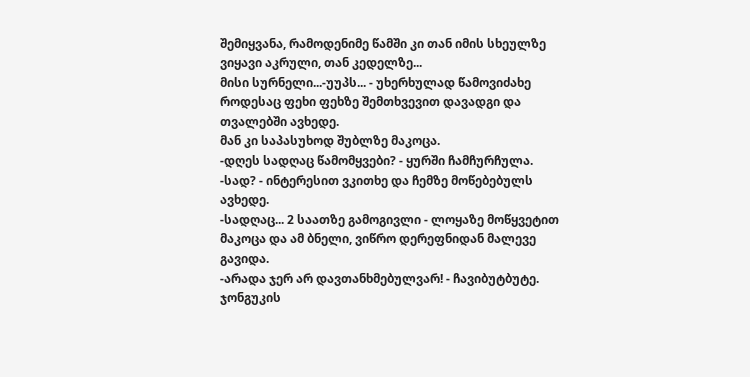შემიყვანა, რამოდენიმე წამში კი თან იმის სხეულზე ვიყავი აკრული, თან კედელზე...
მისი სურნელი...-უუპს... - უხერხულად წამოვიძახე როდესაც ფეხი ფეხზე შემთხვევით დავადგი და თვალებში ავხედე.
მან კი საპასუხოდ შუბლზე მაკოცა.
-დღეს სადღაც წამომყვები? - ყურში ჩამჩურჩულა.
-სად? - ინტერესით ვკითხე და ჩემზე მოწებებულს ავხედე.
-სადღაც... 2 საათზე გამოგივლი - ლოყაზე მოწყვეტით მაკოცა და ამ ბნელი, ვიწრო დერეფნიდან მალევე გავიდა.
-არადა ჯერ არ დავთანხმებულვარ! - ჩავიბუტბუტე.
ჯონგუკის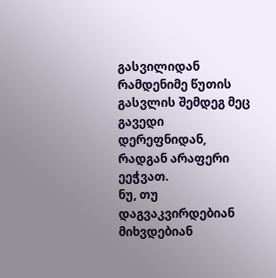გასვილიდან რამდენიმე წუთის გასვლის შემდეგ მეც გავედი დერეფნიდან, რადგან არაფერი ეეჭვათ.
ნუ, თუ დაგვაკვირდებიან მიხვდებიან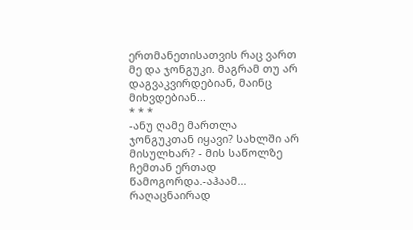ერთმანეთისათვის რაც ვართ მე და ჯონგუკი. მაგრამ თუ არ დაგვაკვირდებიან, მაინც მიხვდებიან...
* * *
-ანუ ღამე მართლა ჯონგუკთან იყავი? სახლში არ მისულხარ? - მის საწოლზე ჩემთან ერთად წამოგორდა.-აჰაამ... რაღაცნაირად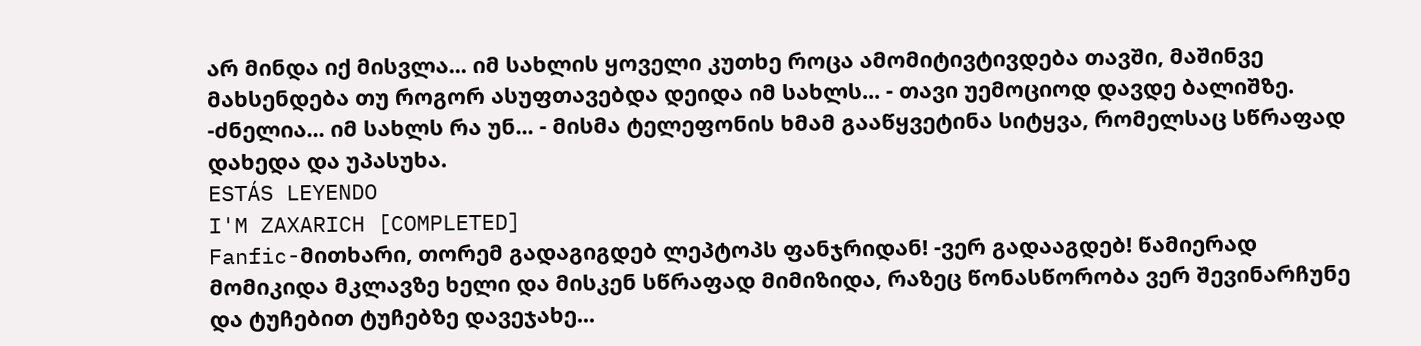არ მინდა იქ მისვლა... იმ სახლის ყოველი კუთხე როცა ამომიტივტივდება თავში, მაშინვე მახსენდება თუ როგორ ასუფთავებდა დეიდა იმ სახლს... - თავი უემოციოდ დავდე ბალიშზე.
-ძნელია... იმ სახლს რა უნ... - მისმა ტელეფონის ხმამ გააწყვეტინა სიტყვა, რომელსაც სწრაფად დახედა და უპასუხა.
ESTÁS LEYENDO
I'M ZAXARICH [COMPLETED]
Fanfic-მითხარი, თორემ გადაგიგდებ ლეპტოპს ფანჯრიდან! -ვერ გადააგდებ! წამიერად მომიკიდა მკლავზე ხელი და მისკენ სწრაფად მიმიზიდა, რაზეც წონასწორობა ვერ შევინარჩუნე და ტუჩებით ტუჩებზე დავეჯახე...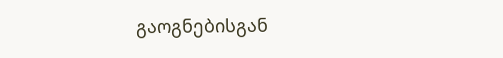გაოგნებისგან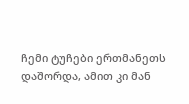ჩემი ტუჩები ერთმანეთს დაშორდა, ამით კი მან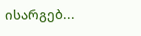ისარგებ...